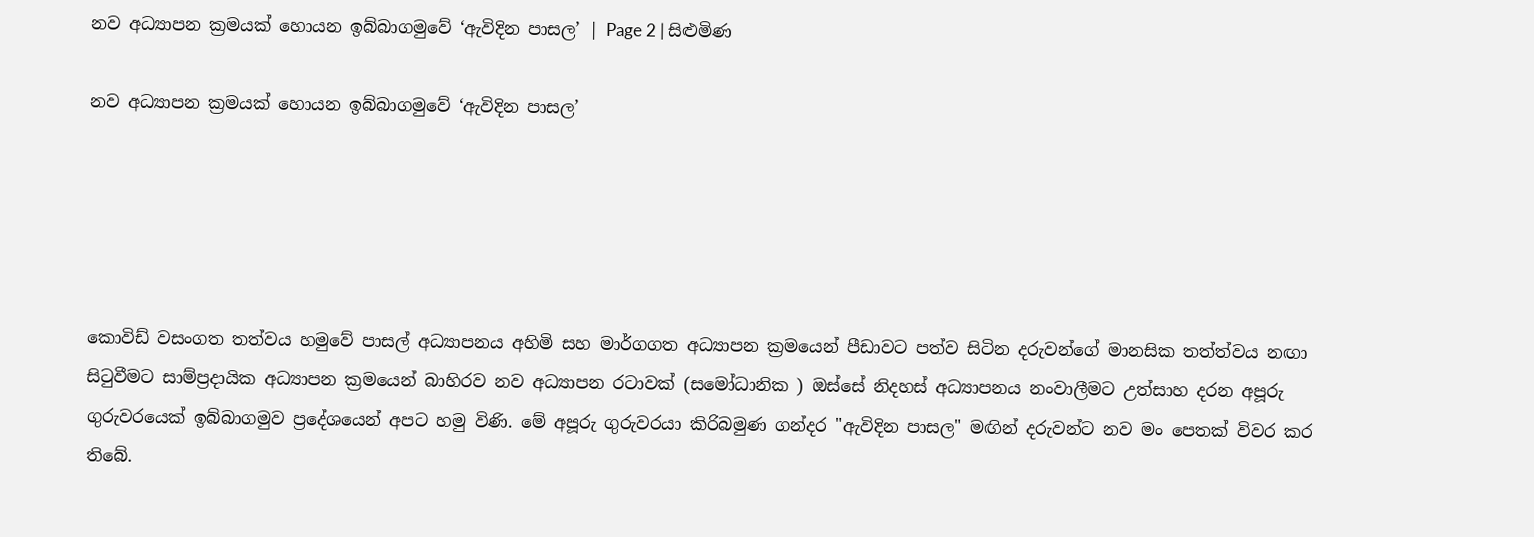නව අධ්‍යාපන ක්‍රමයක් හොයන ඉබ්බාගමුවේ ‘ඇවිදින පාසල’ | Page 2 | සිළුමිණ

නව අධ්‍යාපන ක්‍රමයක් හොයන ඉබ්බාගමුවේ ‘ඇවිදින පාසල’





කොවිඩ් වසංගත තත්වය හමුවේ පාසල් අධ්‍යාපනය අහිමි සහ මාර්ගගත අධ්‍යාපන ක්‍රමයෙන් පීඩාවට පත්ව සිටින දරුවන්ගේ මානසික තත්ත්වය නඟා සිටුවීමට සාම්ප්‍රදායික අධ්‍යාපන ක්‍රමයෙන් බාහිරව නව අධ්‍යාපන රටාවක් (සමෝධානික ) ඔස්සේ නිදහස් අධ්‍යාපනය නංවාලීමට උත්සාහ දරන අපූරු ගුරුවරයෙක් ඉබ්බාගමුව ප්‍රදේශයෙන් අපට හමු විණි. මේ අපූරු ගුරුවරයා කිරිබමුණ ගන්දර "ඇවිදින පාසල" මඟින් දරුවන්ට නව මං පෙතක් විවර කර තිබේ.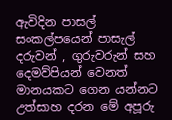ඇවිදින පාසල් සංකල්පයෙන් පාසැල් දරුවන් , ගුරුවරුන් සහ දෙමව්පියන් වෙනත් මානයකට ගෙන යන්නට උත්සාහ දරන මේ අපූරු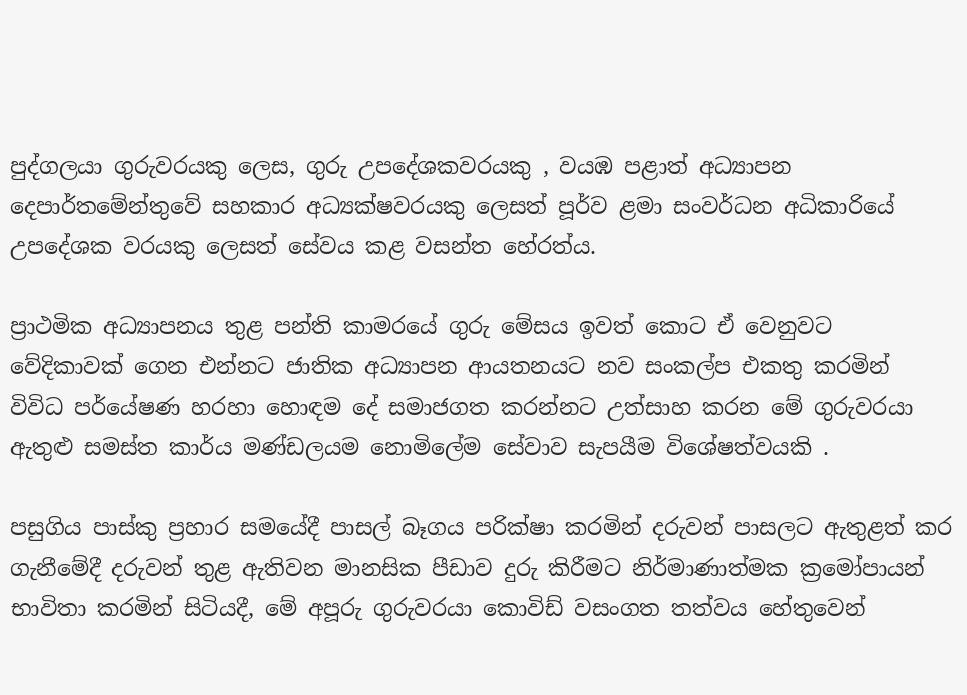පුද්ගලයා ගුරුවරයකු ලෙස, ගුරු උපදේශකවරයකු , වයඹ පළාත් අධ්‍යාපන දෙපාර්තමේන්තුවේ සහකාර අධ්‍යක්ෂවරයකු ලෙසත් පූර්ව ළමා සංවර්ධන අධිකාරියේ උපදේශක වරයකු ලෙසත් සේවය කළ වසන්ත හේරත්ය.

ප්‍රාථමික අධ්‍යාපනය තුළ පන්ති කාමරයේ ගුරු මේසය ඉවත් කොට ඒ වෙනුවට වේදිකාවක් ගෙන එන්නට ජාතික අධ්‍යාපන ආයතනයට නව සංකල්ප එකතු කරමින් විවිධ පර්යේෂණ හරහා හොඳම දේ සමාජගත කරන්නට උත්සාහ කරන මේ ගුරුවරයා ඇතුළු සමස්ත කාර්ය මණ්ඩලයම නොමිලේම සේවාව සැපයීම විශේෂත්වයකි .

පසුගිය පාස්කු ප්‍රහාර සමයේදී පාසල් බෑගය පරික්ෂා කරමින් දරුවන් පාසලට ඇතුළත් කර ගැනීමේදී දරුවන් තුළ ඇතිවන මානසික පීඩාව දුරු කිරීමට නිර්මාණාත්මක ක්‍රමෝපායන් භාවිතා කරමින් සිටියදී, මේ අපූරු ගුරුවරයා කොවිඩ් වසංගත තත්වය හේතුවෙන්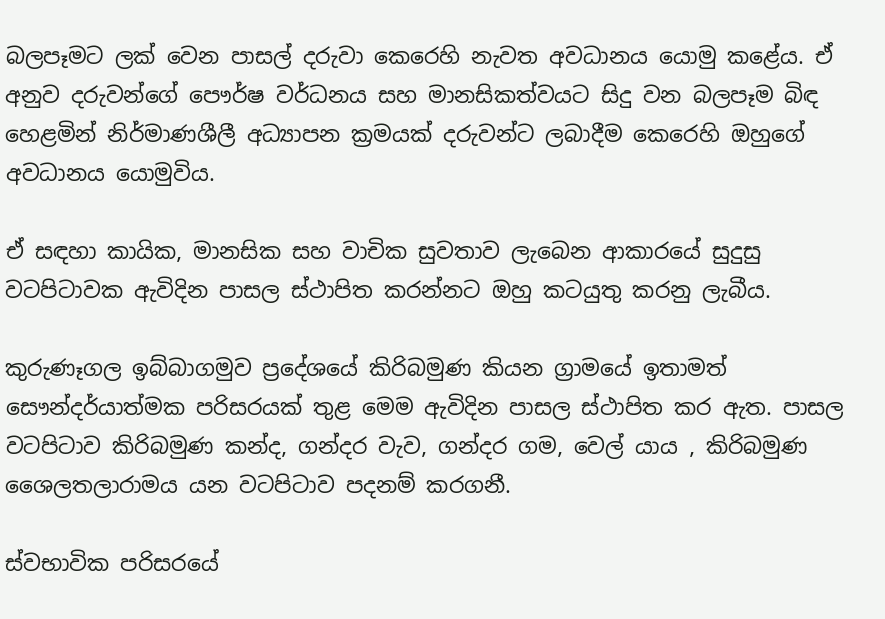බලපෑමට ලක් වෙන පාසල් දරුවා කෙරෙහි නැවත අවධානය යොමු කළේය. ඒ අනුව දරුවන්ගේ පෞර්ෂ වර්ධනය සහ මානසිකත්වයට සිදු වන බලපෑම බිඳ හෙළමින් නිර්මාණශීලී අධ්‍යාපන ක්‍රමයක් දරුවන්ට ලබාදීම කෙරෙහි ඔහුගේ අවධානය යොමුවිය.

ඒ සඳහා කායික, මානසික සහ වාචික සුවතාව ලැබෙන ආකාරයේ සුදුසු වටපිටාවක ඇවිදින පාසල ස්ථාපිත කරන්නට ඔහු කටයුතු කරනු ලැබීය.

කුරුණෑගල ඉබ්බාගමුව ප්‍රදේශයේ කිරිබමුණ කියන ග්‍රාමයේ ඉතාමත් සෞන්දර්යාත්මක පරිසරයක් තුළ මෙම ඇවිදින පාසල ස්ථාපිත කර ඇත. පාසල වටපිටාව කිරිබමුණ කන්ද, ගන්දර වැව, ගන්දර ගම, වෙල් යාය , කිරිබමුණ ශෛලතලාරාමය යන වටපිටාව පදනම් කරගනී.

ස්වභාවික පරිසරයේ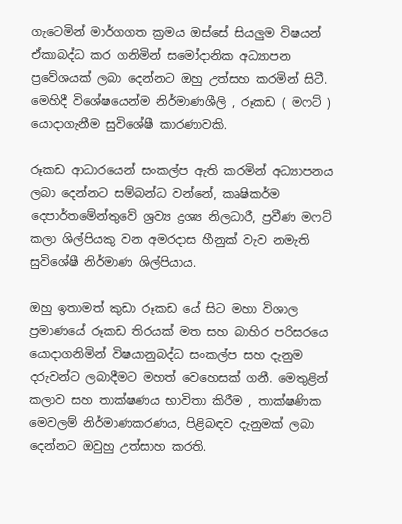ගැටෙමින් මාර්ගගත ක්‍රමය ඔස්සේ සියලුම විෂයන් ඒකාබද්ධ කර ගනිමින් සමෝදානික අධ්‍යාපන ප්‍රවේශයක් ලබා දෙන්නට ඔහු උත්සහ කරමින් සිටී. මෙහිදී විශේෂයෙන්ම නිර්මාණශීලි , රූකඩ ( මෆට් ) යොදාගැනීම සුවිශේෂී කාරණාවකි.

රූකඩ ආධාරයෙන් සංකල්ප ඇති කරමින් අධ්‍යාපනය ලබා දෙන්නට සම්බන්ධ වන්නේ, කෘෂිකර්ම දෙපාර්තමේන්තුවේ ශ්‍රව්‍ය ද්‍රශ්‍ය නිලධාරී, ප්‍රවීණ මෆට් කලා ශිල්පියකු වන අමරදාස හීනුක් වැව නමැති සුවිශේෂී නිර්මාණ ශිල්පියාය.

ඔහු ඉතාමත් කුඩා රූකඩ යේ සිට මහා විශාල ප්‍රමාණයේ රූකඩ තිරයක් මත සහ බාහිර පරිසරයෙ යොදාගනිමින් විෂයානුබද්ධ සංකල්ප සහ දැනුම දරුවන්ට ලබාදීමට මහත් වෙහෙසක් ගනී. මෙතුළින් කලාව සහ තාක්ෂණය භාවිතා කිරීම , තාක්ෂණික මෙවලම් නිර්මාණකරණය, පිළිබඳව දැනුමක් ලබා දෙන්නට ඔවුහු උත්සාහ කරති.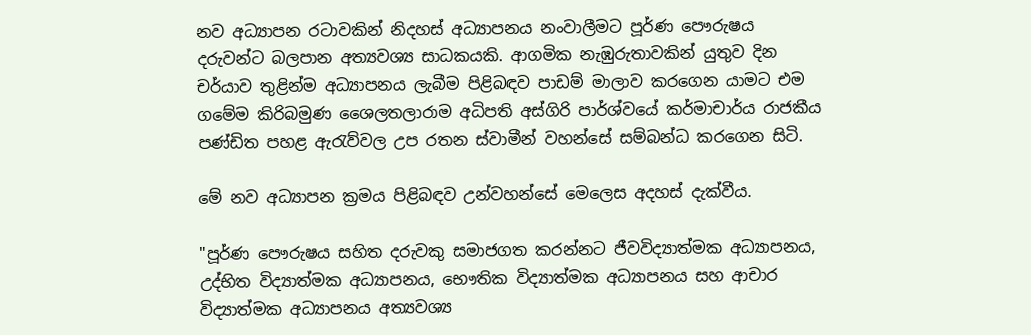නව අධ්‍යාපන රටාවකින් නිදහස් අධ්‍යාපනය නංවාලීමට පූර්ණ පෞරුෂය දරුවන්ට බලපාන අත්‍යවශ්‍ය සාධකයකි. ආගමික නැඹුරුතාවකින් යුතුව දින චර්යාව තුළින්ම අධ්‍යාපනය ලැබීම පිළිබඳව පාඩම් මාලාව කරගෙන යාමට එම ගමේම කිරිබමුණ ශෛලතලාරාම අධිපති අස්ගිරි පාර්ශ්වයේ කර්මාචාර්ය රාජකීය පණ්ඩිත පහළ ඇරැව්වල උප රතන ස්වාමීන් වහන්සේ සම්බන්ධ කරගෙන සිටි.

මේ නව අධ්‍යාපන ක්‍රමය පිළිබඳව උන්වහන්සේ මෙලෙස අදහස් දැක්වීය.

"පූර්ණ පෞරුෂය සහිත දරුවකු සමාජගත කරන්නට ජීවවිද්‍යාත්මක අධ්‍යාපනය, උද්භිත විද්‍යාත්මක අධ්‍යාපනය, භෞතික විද්‍යාත්මක අධ්‍යාපනය සහ ආචාර විද්‍යාත්මක අධ්‍යාපනය අත්‍යවශ්‍ය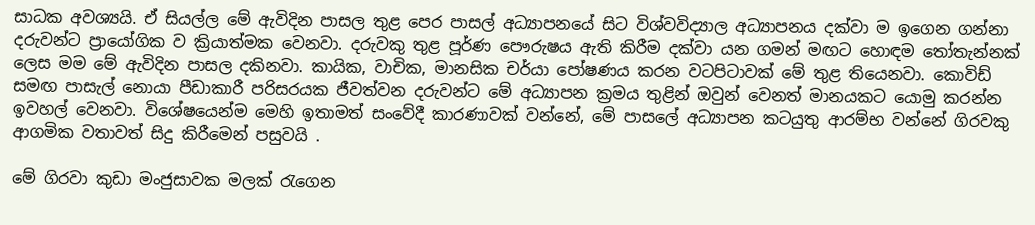සාධක අවශ්‍යයි. ඒ සියල්ල මේ ඇවිදින පාසල තුළ පෙර පාසල් අධ්‍යාපනයේ සිට විශ්වවිද්‍යාල අධ්‍යාපනය දක්වා ම ඉගෙන ගන්නා දරුවන්ට ප්‍රායෝගික ව ක්‍රියාත්මක වෙනවා. දරුවකු තුළ පූර්ණ පෞරුෂය ඇති කිරීම දක්වා යන ගමන් මඟට හොඳම තෝතැන්නක් ලෙස මම මේ ඇවිදින පාසල දකිනවා. කායික, වාචික, මානසික චර්යා පෝෂණය කරන වටපිටාවක් මේ තුළ තියෙනවා. කොවිඩ් සමඟ පාසැල් නොයා පීඩාකාරී පරිසරයක ජීවත්වන දරුවන්ට මේ අධ්‍යාපන ක්‍රමය තුළින් ඔවුන් වෙනත් මානයකට යොමු කරන්න ඉවහල් වෙනවා. විශේෂයෙන්ම මෙහි ඉතාමත් සංවේදී කාරණාවක් වන්නේ, මේ පාසලේ අධ්‍යාපන කටයුතු ආරම්භ වන්නේ ගිරවකු ආගමික වතාවත් සිදු කිරීමෙන් පසුවයි .

මේ ගිරවා කුඩා මංජුසාවක මලක් රැගෙන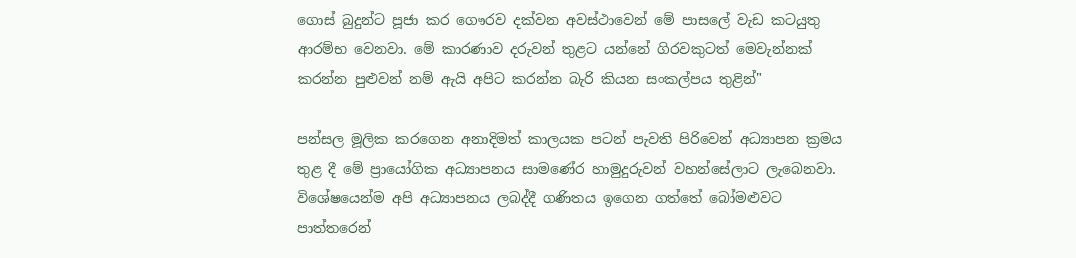ගොස් බුදුන්ට පූජා කර ගෞරව දක්වන අවස්ථාවෙන් මේ පාසලේ වැඩ කටයුතු ආරම්භ වෙනවා. මේ කාරණාව දරුවන් තුළට යන්නේ ගිරවකුටත් මෙවැන්නක් කරන්න පුළුවන් නම් ඇයි අපිට කරන්න බැරි කියන සංකල්පය තුළින්"

පන්සල මූලික කරගෙන අනාදිමත් කාලයක පටන් පැවති පිරිවෙන් අධ්‍යාපන ක්‍රමය තුළ දී මේ ප්‍රායෝගික අධ්‍යාපනය සාමණේර හාමුදුරුවන් වහන්සේලාට ලැබෙනවා. විශේෂයෙන්ම අපි අධ්‍යාපනය ලබද්දී ගණිතය ඉගෙන ගත්තේ බෝමළුවට පාත්තරෙන්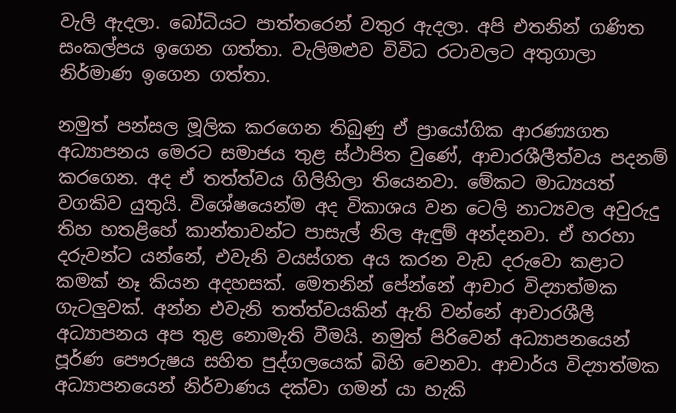වැලි ඇදලා. බෝධියට පාත්තරෙන් වතුර ඇදලා. අපි එතනින් ගණිත සංකල්පය ඉගෙන ගත්තා. වැලිමළුව විවිධ රටාවලට අතුගාලා නිර්මාණ ඉගෙන ගත්තා.

නමුත් පන්සල මූලික කරගෙන තිබුණු ඒ ප්‍රායෝගික ආරණ්‍යගත අධ්‍යාපනය මෙරට සමාජය තුළ ස්ථාපිත වුණේ, ආචාරශීලීත්වය පදනම් කරගෙන. අද ඒ තත්ත්වය ගිලිහිලා තියෙනවා. මේකට මාධ්‍යයත් වගකිව යුතුයි. විශේෂයෙන්ම අද විකාශය වන ටෙලි නාට්‍යවල අවුරුදු තිහ හතළිහේ කාන්තාවන්ට පාසැල් නිල ඇඳුම් අන්දනවා. ඒ හරහා දරුවන්ට යන්නේ, එවැනි වයස්ගත අය කරන වැඩ දරුවො කළාට කමක් නෑ කියන අදහසක්. මෙතනින් පේන්නේ ආචාර විද්‍යාත්මක ගැටලුවක්. අන්න එවැනි තත්ත්වයකින් ඇති වන්නේ ආචාරශීලී අධ්‍යාපනය අප තුළ නොමැති වීමයි. නමුත් පිරිවෙන් අධ්‍යාපනයෙන් පූර්ණ පෞරුෂය සහිත පුද්ගලයෙක් බිහි වෙනවා. ආචාර්ය විද්‍යාත්මක අධ්‍යාපනයෙන් නිර්වාණය දක්වා ගමන් යා හැකි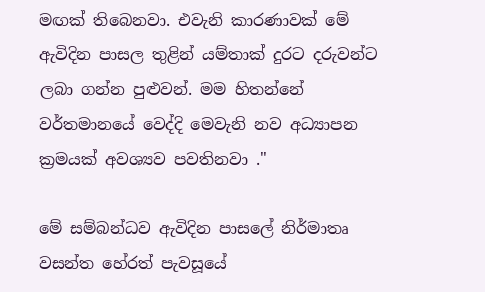මඟක් තිබෙනවා. එවැනි කාරණාවක් මේ ඇවිදින පාසල තුළින් යම්තාක් දුරට දරුවන්ට ලබා ගන්න පුළුවන්. මම හිතන්නේ වර්තමානයේ වෙද්දි මෙවැනි නව අධ්‍යාපන ක්‍රමයක් අවශ්‍යව පවතිනවා ."

මේ සම්බන්ධව ඇවිදින පාසලේ නිර්මාතෘ වසන්ත හේරත් පැවසූයේ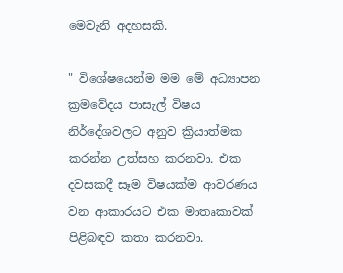මෙවැනි අදහසකි.

" විශේෂයෙන්ම මම මේ අධ්‍යාපන ක්‍රමවේදය පාසැල් විෂය නිර්දේශවලට අනුව ක්‍රියාත්මක කරන්න උත්සහ කරනවා. එක දවසකදී සෑම විෂයක්ම ආවරණය වන ආකාරයට එක මාතෘකාවක් පිළිබඳව කතා කරනවා.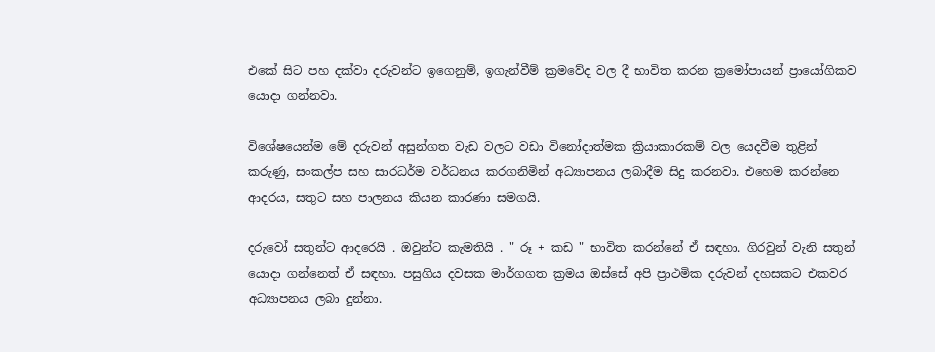එකේ සිට පහ දක්වා දරුවන්ට ඉගෙනුම්, ඉගැන්වීම් ක්‍රමවේද වල දී භාවිත කරන ක්‍රමෝපායන් ප්‍රායෝගිකව යොදා ගන්නවා.

විශේෂයෙන්ම මේ දරුවන් අසුන්ගත වැඩ වලට වඩා විනෝදාත්මක ක්‍රියාකාරකම් වල යෙදවීම තුළින් කරුණු, සංකල්ප සහ සාරධර්ම වර්ධනය කරගනිමින් අධ්‍යාපනය ලබාදීම සිදු කරනවා. එහෙම කරන්නෙ ආදරය, සතුට සහ පාලනය කියන කාරණා සමගයි.

දරුවෝ සතුන්ට ආදරෙයි . ඔවුන්ට කැමතියි . " රූ + කඩ " භාවිත කරන්නේ ඒ සඳහා. ගිරවුන් වැනි සතුන් යොදා ගන්නෙත් ඒ සඳහා. පසුගිය දවසක මාර්ගගත ක්‍රමය ඔස්සේ අපි ප්‍රාථමික දරුවන් දහසකට එකවර අධ්‍යාපනය ලබා දුන්නා.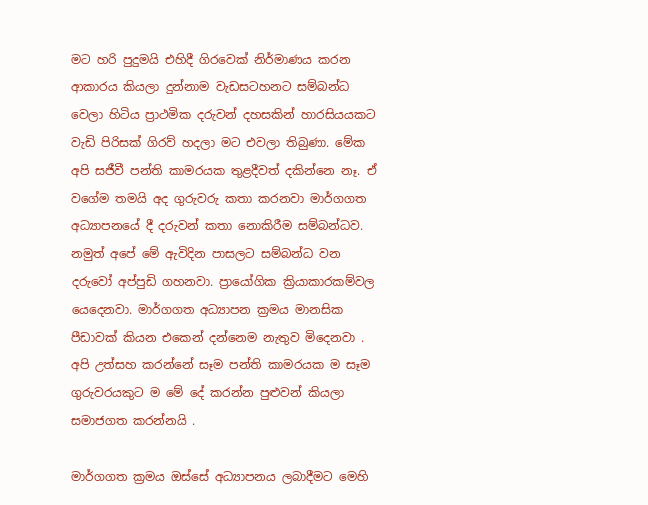මට හරි පුදුමයි එහිදී ගිරවෙක් නිර්මාණය කරන ආකාරය කියලා දුන්නාම වැඩසටහනට සම්බන්ධ වෙලා හිටිය ප්‍රාථමික දරුවන් දහසකින් හාරසියයකට වැඩි පිරිසක් ගිරව් හදලා මට එවලා තිබුණා. මේක අපි සජීවී පන්ති කාමරයක තුළදීවත් දකින්නෙ නෑ. ඒ වගේම තමයි අද ගුරුවරු කතා කරනවා මාර්ගගත අධ්‍යාපනයේ දී දරුවන් කතා නොකිරීම සම්බන්ධව. නමුත් අපේ මේ ඇවිදින පාසලට සම්බන්ධ වන දරුවෝ අප්පුඩි ගහනවා. ප්‍රායෝගික ක්‍රියාකාරකම්වල යෙදෙනවා. මාර්ගගත අධ්‍යාපන ක්‍රමය මානසික පීඩාවක් කියන එකෙන් දන්නෙම නැතුව මිදෙනවා . අපි උත්සහ කරන්නේ සෑම පන්ති කාමරයක ම සෑම ගුරුවරයකුට ම මේ දේ කරන්න පුළුවන් කියලා සමාජගත කරන්නයි .

මාර්ගගත ක්‍රමය ඔස්සේ අධ්‍යාපනය ලබාදීමට මෙහි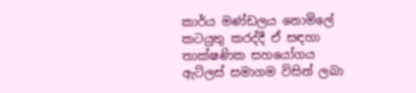කාර්ය මණ්ඩලය නොමිලේ කටයුතු කරද්දී ඒ සඳහා තාක්ෂණික සහයෝගය ඇට්ලස් සමාගම විසින් ලබා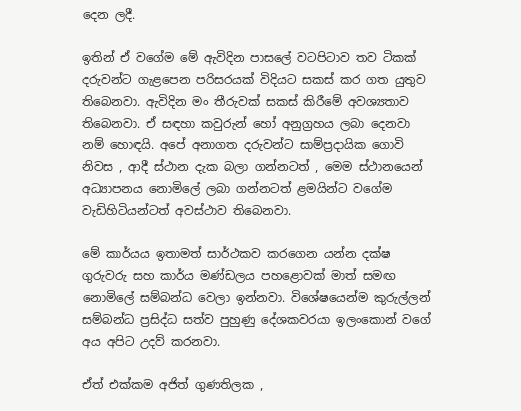දෙන ලදී.

ඉතින් ඒ වගේම මේ ඇවිදින පාසලේ වටපිටාව තව ටිකක් දරුවන්ට ගැළපෙන පරිසරයක් විදියට සකස් කර ගත යුතුව තිබෙනවා. ඇවිදින මං තීරුවක් සකස් කිරීමේ අවශ්‍යතාව තිබෙනවා. ඒ සඳහා කවුරුන් හෝ අනුග්‍රහය ලබා දෙනවා නම් හොඳයි. අපේ අනාගත දරුවන්ට සාම්ප්‍රදායික ගොවි නිවස , ආදී ස්ථාන දැක බලා ගන්නටත් , මෙම ස්ථානයෙන් අධ්‍යාපනය නොමිලේ ලබා ගන්නටත් ළමයින්ට වගේම වැඩිහිටියන්ටත් අවස්ථාව තිබෙනවා.

මේ කාර්යය ඉතාමත් සාර්ථකව කරගෙන යන්න දක්ෂ ගුරුවරු සහ කාර්ය මණ්ඩලය පහළොවක් මාත් සමඟ නොමිලේ සම්බන්ධ වෙලා ඉන්නවා. විශේෂයෙන්ම කුරුල්ලන් සම්බන්ධ ප්‍රසිද්ධ සත්ව පුහුණු දේශකවරයා ඉලංකොන් වගේ අය අපිට උදව් කරනවා.

ඒත් එක්කම අජිත් ගුණතිලක ,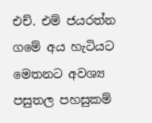එච්. එම් ජයරත්න ගමේ අය හැටියට මෙතනට අවශ්‍ය පසුතල පහසුකම්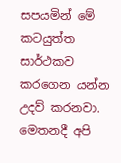සපයමින් මේ කටයුත්ත සාර්ථකව කරගෙන යන්න උදව් කරනවා. මෙතනදී අපි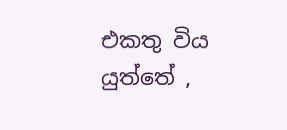එකතු විය යුත්තේ ,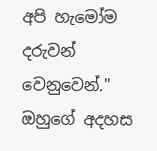අපි හැමෝම දරුවන් වෙනුවෙන්." ඔහුගේ අදහස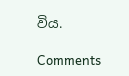විය.

Comments